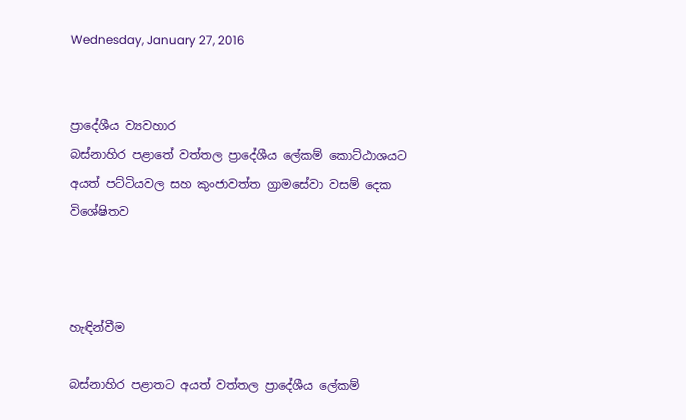Wednesday, January 27, 2016


ප්‍රාදේශීය ව්‍යවහාර
බස්නාහිර පළාතේ වත්තල ප්‍රාදේශීය ලේකම් කොට්ඨාශයට අයත් පට්ටියවල සහ කුංජාවත්ත ග්‍රාමසේවා වසම් දෙක විශේෂිතව



හැඳින්වීම

බස්නාහිර පළාතට අයත් වත්තල ප්‍රාදේශීය ලේකම්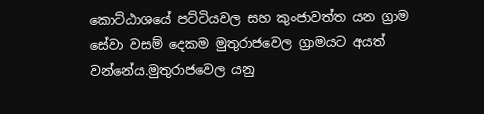කොට්ඨාශයේ පට්ටියවල සහ කුංජාවත්ත යන ග්‍රාම සේවා වසම් දෙකම මුතුරාජවෙල ග්‍රාමයට අයත් වන්නේය.මුතුරාජවෙල යනු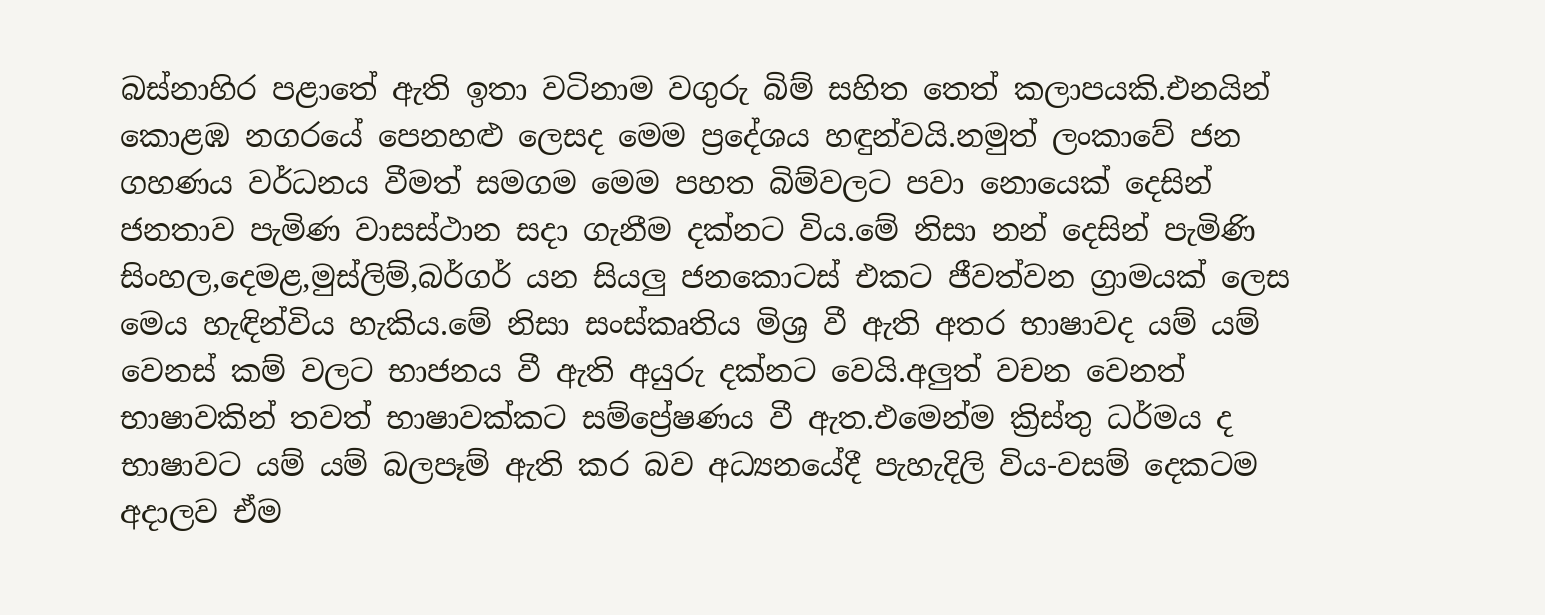බස්නාහිර පළාතේ ඇති ඉතා වටිනාම වගුරු බිම් සහිත තෙත් කලාපයකි.එනයින් කොළඹ නගරයේ පෙනහළු ලෙසද මෙම ප්‍රදේශය හඳුන්වයි.නමුත් ලංකාවේ ජන ගහණය වර්ධනය වීමත් සමගම මෙම පහත බිම්වලට පවා නොයෙක් දෙසින් ජනතාව පැමිණ වාසස්ථාන සදා ගැනීම දක්නට විය.මේ නිසා නන් දෙසින් පැමිණි සිංහල,දෙමළ,මුස්ලිම්,බර්ගර් යන සියලු ජනකොටස් එකට ජීවත්වන ග්‍රාමයක් ලෙස මෙය හැඳින්විය හැකිය.මේ නිසා සංස්කෘතිය මිශ්‍ර වී ඇති අතර භාෂාවද යම් යම් වෙනස් කම් වලට භාජනය වී ඇති අයුරු දක්නට වෙයි.අලුත් වචන වෙනත් භාෂාවකින් තවත් භාෂාවක්කට සම්ප්‍රේෂණය වී ඇත.එමෙන්ම ක්‍රිස්තු ධර්මය ද භාෂාවට යම් යම් බලපෑම් ඇති කර බව අධ්‍යනයේදී පැහැදිලි විය-වසම් දෙකටම අදාලව ඒම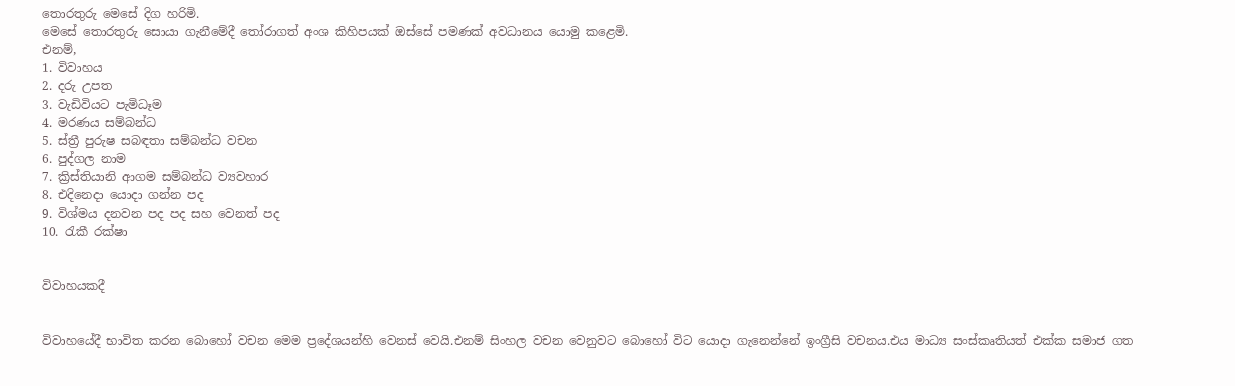තොරතුරු මෙසේ දිග හරිමි.
මෙසේ තොරතුරු සොයා ගැනීමේදී තෝරාගත් අංශ කිහිපයක් ඔස්සේ පමණක් අවධානය යොමු කළෙමි.
එනම්,
1. විවාහය
2. දරු උපත
3. වැඩිවියට පැමිධෑම
4. මරණය සම්බන්ධ
5. ස්ත්‍රී පුරුෂ සබඳතා සම්බන්ධ වචන
6. පුද්ගල නාම
7. ක්‍රිස්තියානි ආගම සම්බන්ධ ව්‍යවහාර
8. එදිනෙදා යොදා ගන්න පද
9. විශ්මය දනවන පද පද සහ වෙනත් පද
10. රැකී රක්ෂා


විවාහයකදී


විවාහයේදී භාවිත කරන බොහෝ වචන මෙම ප්‍රදේශයන්හි වෙනස් වෙයි.එනම් සිංහල වචන වෙනුවට බොහෝ විට යොදා ගැනෙන්නේ ඉංග්‍රීසි වචනය.එය මාධ්‍ය සංස්කෘතියත් එක්ක සමාජ ගත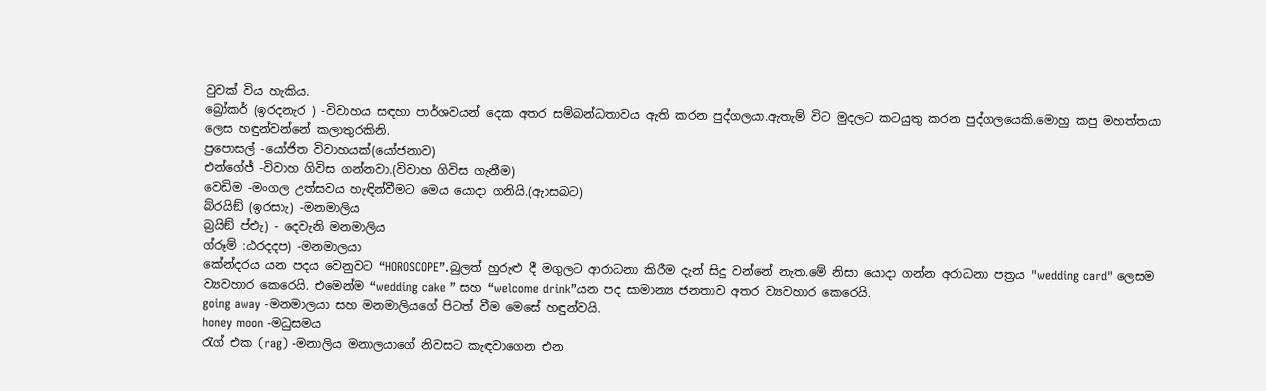වුවක් විය හැකිය.
බ්‍රෝකර් (ඉරදනැර ) -විවාහය සඳහා පාර්ශවයන් දෙක අතර සම්බන්ධතාවය ඇති කරන පුද්ගලයා.ඇතැම් විට මුදලට කටයුතු කරන පුද්ගලයෙකි.මොහු කපු මහත්තයා ලෙස හඳුන්වන්නේ කලාතුරකිනි.
ප්‍රපොසල් -යෝජිත විවාහයක්(යෝජනාව)
එන්ගේජ් -විවාහ ගිවිස ගන්නවා.(විවාහ ගිවිස ගැනීම)
වෙඩිම -මංගල උත්සවය හැඳින්වීමට මෙය යොදා ගනියි.(ඇාසබට)
බ්රයිඞ් (ඉරසාැ) -මනමාලිය
බ්‍රයිඞ් ප්එැ) - දෙවැනි මනමාලිය
ග්රූම් :ඨරදදප) -මනමාලයා
කේන්දරය යන පදය වෙනුවට “HOROSCOPE”.බුලත් හුරුළු දී මගුලට ආරාධනා කිරීම දැන් සිදු වන්නේ නැත.මේ නිසා යොදා ගන්න අරාධනා පත්‍රය "wedding card" ලෙසම ව්‍යවහාර කෙරෙයි. එමෙන්ම “wedding cake ” සහ “welcome drink”යන පද සාමාන්‍ය ජනතාව අතර ව්‍යවහාර කෙරෙයි.
going away -මනමාලයා සහ මනමාලියගේ පිටත් වීම මෙසේ හඳුන්වයි.
honey moon -මධුසමය
රැග් එක (rag) -මනාලිය මනාලයාගේ නිවසට කැඳවාගෙන එන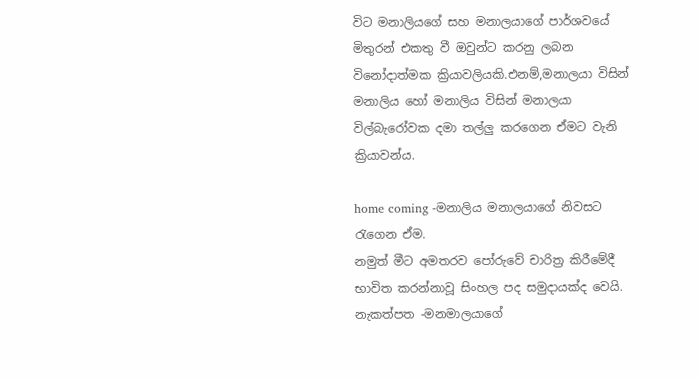විට මනාලියගේ සහ මනාලයාගේ පාර්ශවයේ මිතුරන් එකතු වී ඔවුන්ට කරනු ලබන විනෝදාත්මක ක්‍රියාවලියකි.එනම්,මනාලයා විසින් මනාලිය හෝ මනාලිය විසින් මනාලයා විල්බැරෝවක දමා තල්ලු කරගෙන ඒමට වැනි ක්‍රියාවන්ය.

home coming -මනාලිය මනාලයාගේ නිවසට රැගෙන ඒම.
නමුත් මීට අමතරව පෝරුවේ චාරිත්‍ර කිරීමේදී භාවිත කරන්නාවූ සිංහල පද සමුදායක්ද වෙයි.
නැකත්පත -මනමාලයාගේ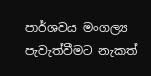පාර්ශවය මංගල්‍ය පැවැත්වීමට නැකත්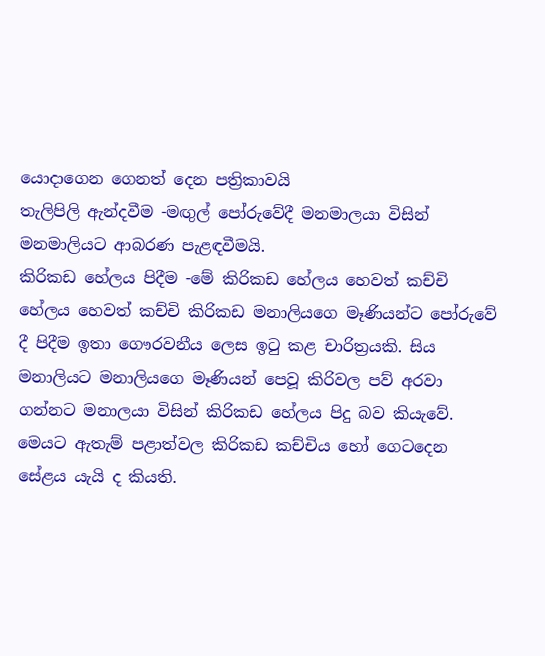යොදාගෙන ගෙනත් දෙන පත්‍රිකාවයි
තැලිපිලි ඇන්දවීම -මඟුල් පෝරුවේදී මනමාලයා විසින් මනමාලියට ආබරණ පැළඳවීමයි.
කිරිකඩ හේලය පිදීම -මේ කිරිකඩ හේලය හෙවත් කච්චි හේලය හෙවත් කච්චි කිරිකඩ මනාලියගෙ මෑණියන්ට පෝරුවේ දී පිදීම ඉතා ගෞරවනීය ලෙස ඉටු කළ චාරිත්‍රයකි. සිය මනාලියට මනාලියගෙ මෑණියන් පෙවූ කිරිවල පව් අරවා ගන්නට මනාලයා විසින් කිරිකඩ හේලය පිදු බව කියැවේ. මෙයට ඇතැම් පළාත්වල කිරිකඩ කච්චිය හෝ ගෙටදෙන සේළය යැයි ද කියති.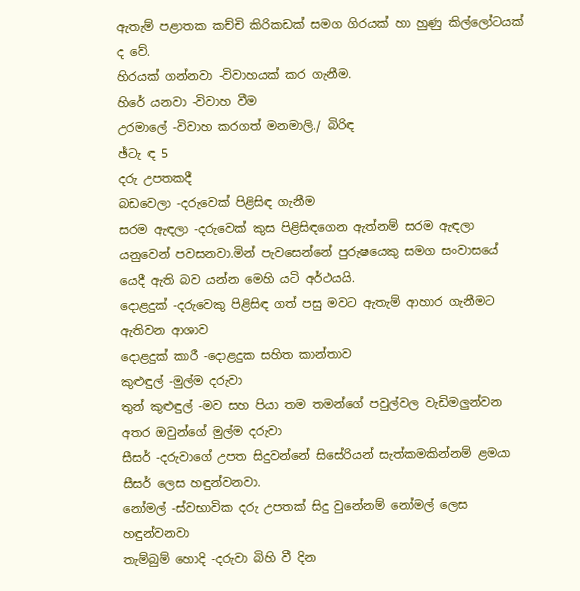ඇතැම් පළාතක කච්චි කිරිකඩක් සමග ගිරයක් හා හුණු කිල්ලෝටයක් ද වේ.
හිරයක් ගන්නවා -විවාහයක් කර ගැනීම.
හිරේ යනවා -විවාහ වීම
උරමාලේ -විවාහ කරගත් මනමාලි./ බිරිඳ
ඡ්ටැ ඳ 5
දරු උපතකදී
බඩවෙලා -දරුවෙක් පිළිසිඳ ගැනීම
සරම ඇඳලා -දරුවෙක් කුස පිළිසිඳගෙන ඇත්නම් සරම ඇඳලා යනුවෙන් පවසනවා.මින් පැවසෙන්නේ පුරුෂයෙකු සමග සංවාසයේ යෙදී ඇති බව යන්න මෙහි යටි අර්ථයයි.
දොළදුක් -දරුවෙකු පිළිසිඳ ගත් පසු මවට ඇතැම් ආහාර ගැනීමට ඇතිවන ආශාව
දොළදුක් කාරී -දොළදුක සහිත කාන්තාව
කුළුඳුල් -මුල්ම දරුවා
තුන් කුළුඳුල් -මව සහ පියා තම තමන්ගේ පවුල්වල වැඩිමලුන්වන අතර ඔවුන්ගේ මුල්ම දරුවා
සීසර් -දරුවාගේ උපත සිදුවන්නේ සිසේරියන් සැත්කමකින්නම් ළමයා සීසර් ලෙස හඳුන්වනවා.
නෝමල් -ස්වභාවික දරු උපතක් සිදු වුනේනම් නෝමල් ලෙස හඳුන්වනවා
තැම්බුම් හොදි -දරුවා බිහි වී දින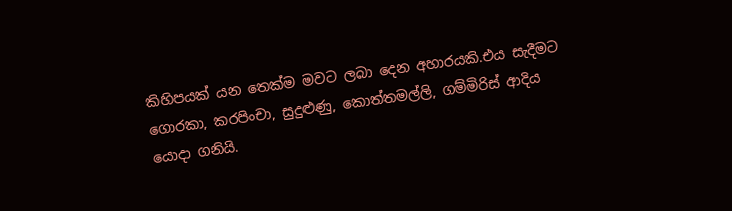කිහිපයක් යන තෙක්ම මවට ලබා දෙන අහාරයකි.එය සැදීමට ගොරකා, කරපිංචා, සුදුළුණු, කොත්තමල්ලි, ගම්මිරිස් ආදිය යොදා ගනියි.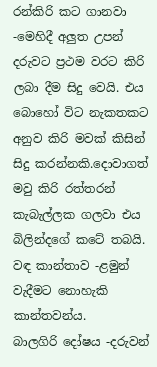රන්කිරි කට ගානවා -මෙහිදී අලුත උපන් දරුවට ප්‍රථම වරට කිරි ලබා දීම සිදු වෙයි. එය බොහෝ විට නැකතකට අනුව කිරි මවක් කිසින් සිදු කරන්නකි.දොවාගත් මවු කිරි රත්තරන් කැබැල්ලක ගලවා එය බිලින්දගේ කටේ තබයි.
වඳ කාන්තාව -ළමුන් වැදීමට නොහැකි කාන්තවන්ය.
බාලගිරි දෝෂය -දරුවන්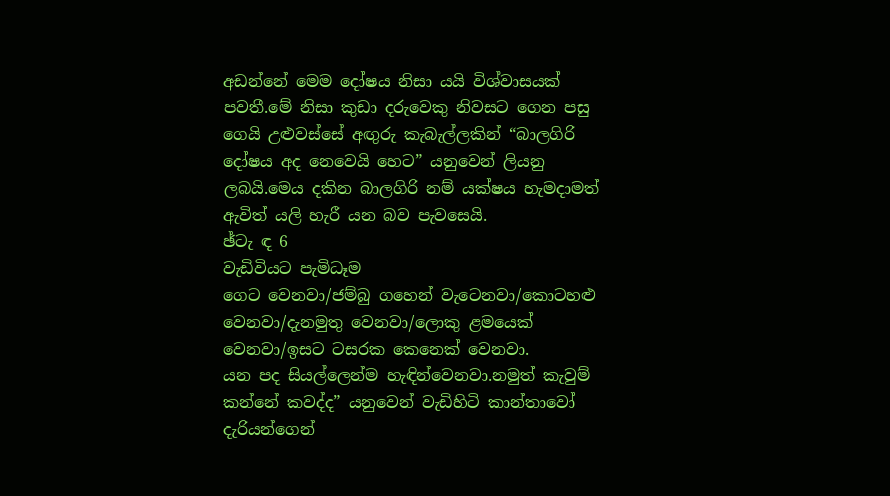අඩන්නේ මෙම දෝෂය නිසා යයි විශ්වාසයක් පවතී.මේ නිසා කුඩා දරුවෙකු නිවසට ගෙන පසු ගෙයි උළුවස්සේ අඟුරු කැබැල්ලකින් “බාලගිරි දෝෂය අද නෙවෙයි හෙට” යනුවෙන් ලියනු ලබයි.මෙය දකින බාලගිරි නම් යක්ෂය හැමදාමත් ඇවිත් යලි හැරී යන බව පැවසෙයි.
ඡ්ටැ ඳ 6
වැඩිවියට පැමිධෑම
ගෙට වෙනවා/ජම්බු ගහෙන් වැටෙනවා/කොටහළු වෙනවා/දැනමුතු වෙනවා/ලොකු ළමයෙක් වෙනවා/ඉසට ටසරක කෙනෙක් වෙනවා.
යන පද සියල්ලෙන්ම හැඳින්වෙනවා.නමුත් කැවුම් කන්නේ කවද්ද” යනුවෙන් වැඩිහිටි කාන්තාවෝ දැරියන්ගෙන්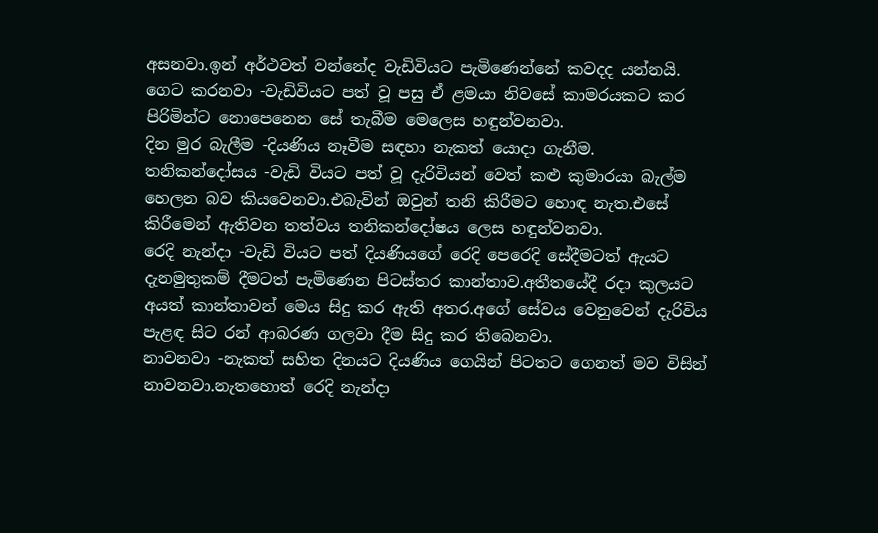අසනවා.ඉන් අර්ථවත් වන්නේද වැඩිවියට පැමිණෙන්නේ කවදද යන්නයි.
ගෙට කරනවා -වැඩිවියට පත් වූ පසු ඒ ළමයා නිවසේ කාමරයකට කර පිරිමින්ට නොපෙනෙන සේ තැබීම මෙලෙස හඳුන්වනවා.
දින මුර බැලීම -දියණිය නෑවීම සඳහා නැකත් යොදා ගැනීම.
තනිකන්දෝසය -වැඩි වියට පත් වූ දැරිවියන් වෙත් කළු කුමාරයා බැල්ම හෙලන බව කියවෙනවා.එබැවින් ඔවුන් තනි කිරීමට හොඳ නැත.එසේ කිරීමෙන් ඇතිවන තත්වය තනිකන්දෝෂය ලෙස හඳුන්වනවා.
රෙදි නැන්දා -වැඩි වියට පත් දියණියගේ රෙදි පෙරෙදි සේදීමටත් ඇයට දැනමුතුකම් දීමටත් පැමිණෙන පිටස්තර කාන්තාව.අතීතයේදී රදා කුලයට අයත් කාන්තාවන් මෙය සිදු කර ඇති අතර.අගේ සේවය වෙනුවෙන් දැරිවිය පැළඳ සිට රන් ආබරණ ගලවා දීම සිදු කර තිබෙනවා.
නාවනවා -නැකත් සහිත දිනයට දියණිය ගෙයින් පිටතට ගෙනත් මව විසින් නාවනවා.නැතහොත් රෙදි නැන්දා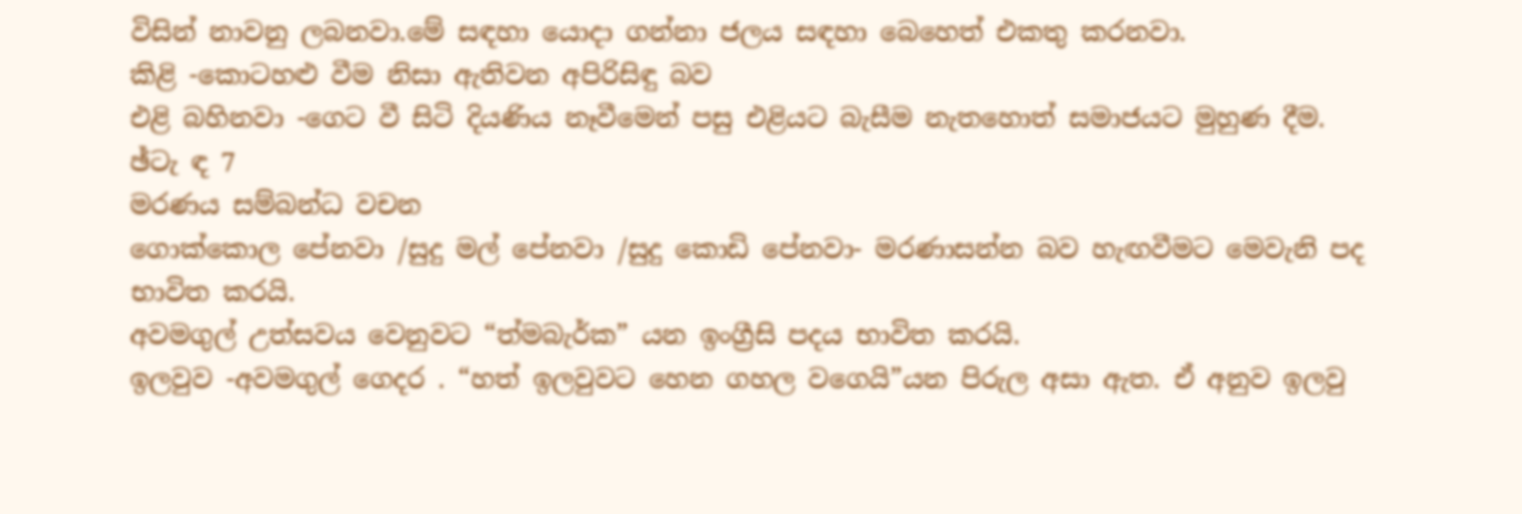විසින් නාවනු ලබනවා.මේ සඳහා යොදා ගන්නා ජලය සඳහා බෙහෙත් එකතු කරනවා.
කිළි -කොටහළු වීම නිසා ඇතිවන අපිරිසිඳු බව
එළි බහිනවා -ගෙට වී සිටි දියණිය නෑවීමෙන් පසු එළියට බැසීම නැතහොත් සමාජයට මුහුණ දීම.
ඡ්ටැ ඳ 7
මරණය සම්බන්ධ වචන
ගොක්කොල පේනවා /සුදු මල් පේනවා /සුදු කොඩි පේනවා- මරණාසන්න බව හැඟවීමට මෙවැනි පද භාවිත කරයි.
අවමගුල් උත්සවය වෙනුවට “ත්‍මබැර්ක” යන ඉංග්‍රීසි පදය භාවිත කරයි.
ඉලවුව -අවමගුල් ගෙදර . “හත් ඉලවුවට හෙන ගහල වගෙයි”යන පිරුල අසා ඇත. ඒ අනුව ඉලවු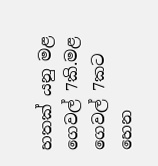හතක් යනු මළ ගෙවල් 7කි.මළ ගෙවල් 7කට හෙන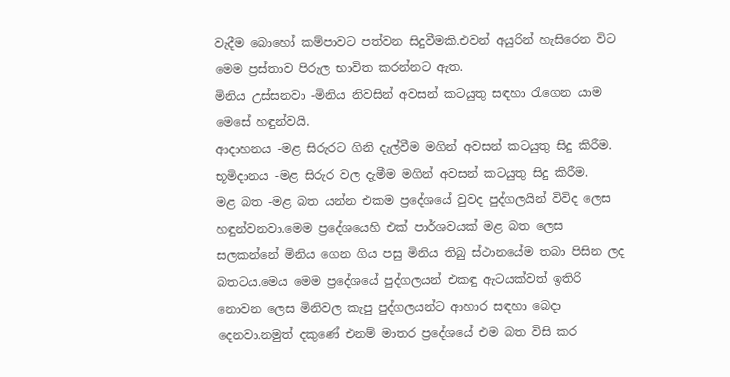වැදීම බොහෝ කම්පාවට පත්වන සිදුවීමකි.එවන් අයුරින් හැසිරෙන විට මෙම ප්‍රස්තාව පිරුල භාවිත කරන්නට ඇත.
මිනිය උස්සනවා -මිනිය නිවසින් අවසන් කටයුතු සඳහා රැගෙන යාම මෙසේ හඳුන්වයි.
ආදාහනය -මළ සිරුරට ගිනි දැල්වීම මගින් අවසන් කටයුතු සිදු කිරීම.
භූමිදානය -මළ සිරුර වල දැමීම මගින් අවසන් කටයුතු සිදු කිරීම.
මළ බත -මළ බත යන්න එකම ප්‍රදේශයේ වුවද පුද්ගලයින් විවිද ලෙස හඳුන්වනවා.මෙම ප්‍රදේශයෙහි එක් පාර්ශවයක් මළ බත ලෙස සලකන්නේ මිනිය ගෙන ගිය පසු මිනිය තිබු ස්ථානයේම තබා පිසින ලද බතටය.මෙය මෙම ප්‍රදේශයේ පුද්ගලයන් එකඳු ඇටයක්වත් ඉතිරි නොවන ලෙස මිනිවල කැපු පුද්ගලයන්ට ආහාර සඳහා බෙදා දෙනවා.නමුත් දකුණේ එනම් මාතර ප්‍රදේශයේ එම බත විසි කර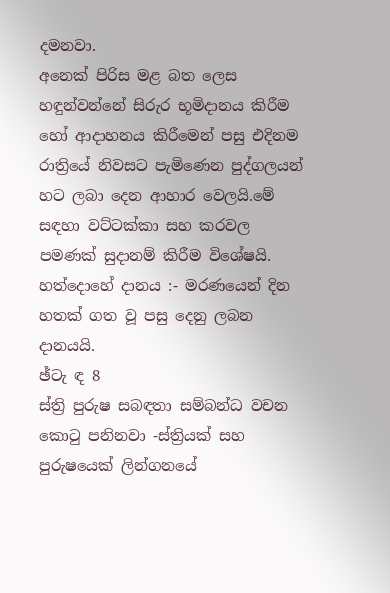දමනවා.
අනෙක් පිරිස මළ බත ලෙස හඳුන්වන්නේ සිරුර භූමිදානය කිරීම හෝ ආදාහනය කිරීමෙන් පසු එදිනම රාත්‍රියේ නිවසට පැමිණෙන පුද්ගලයන් හට ලබා දෙන ආහාර වෙලයි.මේ සඳහා වට්ටක්කා සහ කරවල පමණක් සුදානම් කිරීම විශේෂයි.
හත්දොහේ දානය :- මරණයෙන් දින හතක් ගත වූ පසු දෙනු ලබන දානයයි.
ඡ්ටැ ඳ 8
ස්ත්‍රි පුරුෂ සබඳතා සම්බන්ධ වචන
කොටු පනිනවා -ස්ත්‍රියක් සහ පුරුෂයෙක් ලින්ගනයේ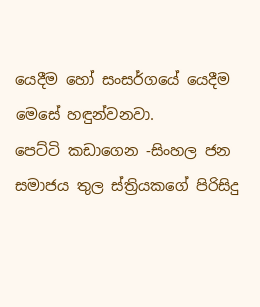යෙදීම හෝ සංසර්ගයේ යෙදීම මෙසේ හඳුන්වනවා.
පෙට්ටි කඩාගෙන -සිංහල ජන සමාජය තුල ස්ත්‍රියකගේ පිරිසිදු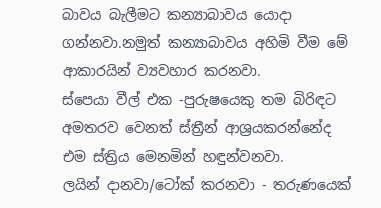බාවය බැලීමට කන්‍යාබාවය යොදා ගන්නවා.නමුත් කන්‍යාබාවය අහිමි වීම මේ ආකාරයින් ව්‍යවහාර කරනවා.
ස්පෙයා වීල් එක -පුරුෂයෙකු තම බිරිඳට අමතරව වෙනත් ස්ත්‍රීන් ආශ්‍රයකරන්නේද එම ස්ත්‍රිය මෙනමින් හඳුන්වනවා.
ලයින් දානවා/ටෝක් කරනවා - තරුණයෙක්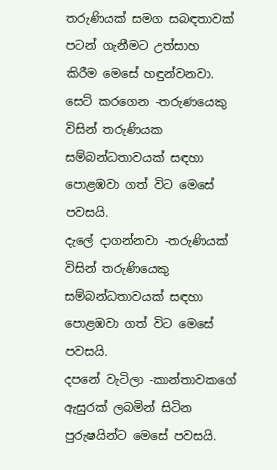තරුණියක් සමග සබඳතාවක් පටන් ගැනීමට උත්සාහ
කිරීම මෙසේ හඳුන්වනවා.
සෙට් කරගෙන -තරුණයෙකු විසින් තරුණියක සම්බන්ධතාවයක් සඳහා පොළඹවා ගත් විට මෙසේ පවසයි.
දැලේ දාගන්නවා -තරුණියක් විසින් තරුණියෙකු සම්බන්ධතාවයක් සඳහා පොළඹවා ගත් විට මෙසේ පවසයි.
දපනේ වැටිලා -කාන්තාවකගේ ඇසුරක් ලබමින් සිටින පුරුෂයින්ට මෙසේ පවසයි.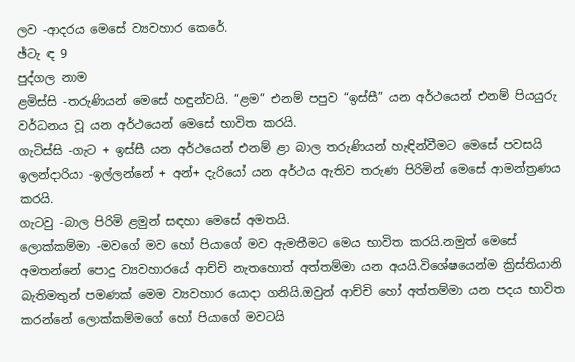ලව -ආදරය මෙසේ ව්‍යවහාර කෙරේ.
ඡ්ටැ ඳ 9
පුද්ගල නාම
ළමිස්සි -තරුණියන් මෙසේ හඳුන්වයි. “ළම” එනම් පපුව “ඉස්සී” යන අර්ථයෙන් එනම් පියයුරු වර්ධනය වූ යන අර්ථයෙන් මෙසේ භාවිත කරයි.
ගැටිස්සි -ගැට + ඉස්සී යන අර්ථයෙන් එනම් ළා බාල තරුණියන් හැඳින්වීමට මෙසේ පවසයි
ඉලන්දාරියා -ඉල්ලන්නේ + අන්+ දැරියෝ යන අර්ථය ඇතිව තරුණ පිරිමින් මෙසේ ආමන්ත්‍රණය කරයි.
ගැටවු -බාල පිරිමි ළමුන් සඳහා මෙසේ අමතයි.
ලොක්කම්මා -මවගේ මව හෝ පියාගේ මව ඇමතීමට මෙය භාවිත කරයි.නමුත් මෙසේ අමතන්නේ පොදු ව්‍යවහාරයේ ආච්චි නැතහොත් අත්තම්මා යන අයයි.විශේෂයෙන්ම ක්‍රිස්තියානි බැතිමතුන් පමණක් මෙම ව්‍යවහාර යොදා ගනියි.ඔවුන් ආච්චි හෝ අත්තම්මා යන පදය භාවිත කරන්නේ ලොක්කම්මගේ හෝ පියාගේ මවටයි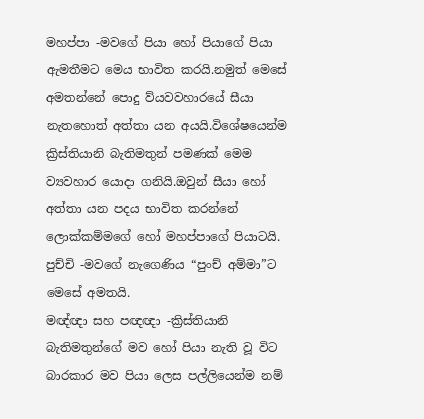මහප්පා -මවගේ පියා හෝ පියාගේ පියා ඇමතීමට මෙය භාවිත කරයි.නමුත් මෙසේ අමතන්නේ පොදු ව්යවවහාරයේ සීයා නැතහොත් අත්තා යන අයයි.විශේෂයෙන්ම ක්‍රිස්තියානි බැතිමතුන් පමණක් මෙම ව්‍යවහාර යොදා ගනියි.ඔවුන් සීයා හෝ අත්තා යන පදය භාවිත කරන්නේ ලොක්කම්මගේ හෝ මහප්පාගේ පියාටයි.
පුච්චි -මවගේ නැගෙණිය “පුංච් අම්මා”ට මෙසේ අමතයි.
මඥ්ඥා සහ පඥඥා -ක්‍රිස්තියානි බැතිමතුන්ගේ මව හෝ පියා නැති වූ විට බාරකාර මව පියා ලෙස පල්ලියෙන්ම නම්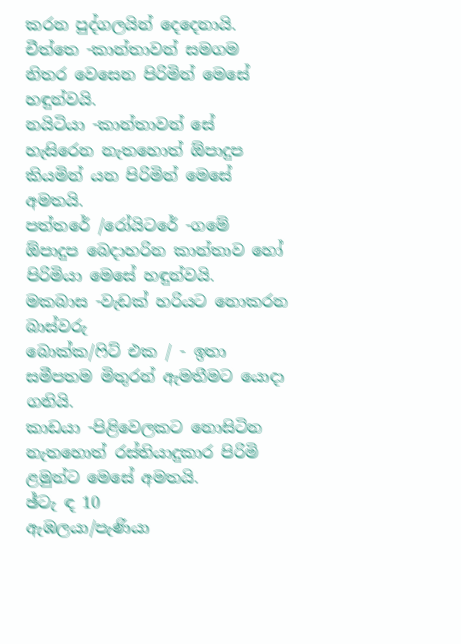කරන පුද්ගලයින් දෙදෙනායි.
චීත්තෙ -කාන්තාවන් සමගම නිතර වෙසෙන පිරිමින් මෙසේ හඳුන්වයි.
නයිටියා -කාන්තාවන් සේ හැසිරෙන නැතහොත් ඕපාදුප කියමින් යන පිරිමින් මෙසේ අමතයි.
පත්තරේ /රෝයිටරේ -ගමේ ඕපාදුප බෙදාහරින කාන්තාව හෝ පිරිමියා මෙසේ හඳුන්වයි.
මකබාස -වැඩක් හරියට නොකරන බාස්වරු
බොක්ක/ෆිට් එක / - ඉතා සමීපතම මිතුරන් ඇමතීමට යොදා ගනියි.
කාඩයා -පිළිවෙලකට නොසිටින නැතහොත් රස්තියාදුකාර පිරිමි ළමුන්ට මෙසේ අමතයි.
ඡ්ටැ ඳ 10
ඇඹලයා/පැණියා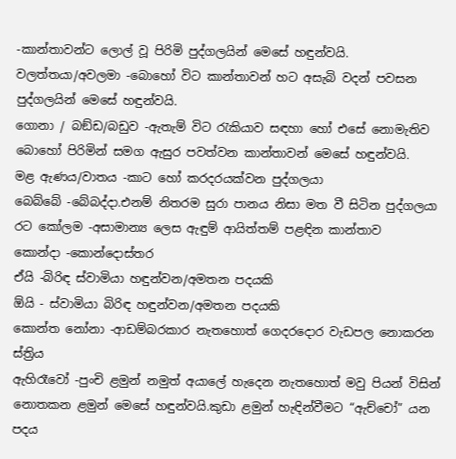-කාන්තාවන්ට ලොල් වූ පිරිමි පුද්ගලයින් මෙසේ හඳුන්වයි.
වලත්තයා/අවලමා -බොහෝ විට කාන්තාවන් හට අසැබි වදන් පවසන පුද්ගලයින් මෙසේ හඳුන්වයි.
ගොනා / බඞ්ඩ/බඩුව -ඇතැම් විට රැකියාව සඳහා හෝ එසේ නොමැතිව බොහෝ පිරිමින් සමග ඇසුර පවත්වන කාන්තාවන් මෙසේ හඳුන්වයි.
මළ ඇණය/වාතය -කාට හෝ කරදරයක්වන පුද්ගලයා
බෙබ්බේ -බේබද්දා.එනම් නිතරම සුරා පානය නිසා මත වී සිටින පුද්ගලයා
රට කෝලම -අසාමාන්‍ය ලෙස ඇඳුම් ආයිත්තම් පළඳින කාන්තාව
කොන්දා -කොන්දොස්තර
ඒයි -බිරිඳ ස්වාමියා හඳුන්වන/අමතන පදයකි
ඕයි - ස්වාමියා බිරිඳ හඳුන්වන/අමතන පදයකි
කොන්ත නෝනා -ආඩම්බරකාර නැතහොත් ගෙදරදොර වැඩපල නොකරන ස්ත්‍රිය
ඇහිරෑවෝ -පුංචි ළමුන් නමුත් අයාලේ හැදෙන නැතහොත් මවු පියන් විසින් නොතකන ළමුන් මෙසේ හඳුන්වයි.කුඩා ළමුන් හැඳින්වීමට “ඇච්චෝ” යන පදය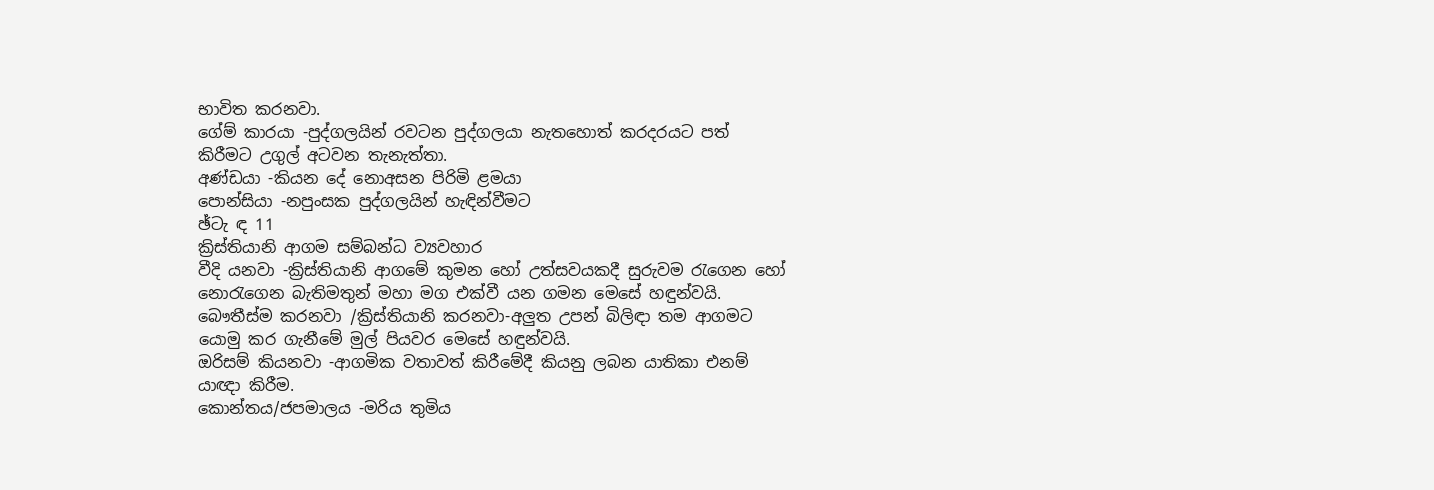භාවිත කරනවා.
ගේම් කාරයා -පුද්ගලයින් රවටන පුද්ගලයා නැතහොත් කරදරයට පත් කිරීමට උගුල් අටවන තැනැත්තා.
අණ්ඩයා -කියන දේ නොඅසන පිරිමි ළමයා
පොන්සියා -නපුංසක පුද්ගලයින් හැඳින්වීමට
ඡ්ටැ ඳ 11
ක්‍රිස්තියානි ආගම සම්බන්ධ ව්‍යවහාර
වීදි යනවා -ක්‍රිස්තියානි ආගමේ කුමන හෝ උත්සවයකදී සුරුවම රැගෙන හෝ නොරැගෙන බැතිමතුන් මහා මග එක්වී යන ගමන මෙසේ හඳුන්වයි.
බෞතීස්ම කරනවා /ක්‍රිස්තියානි කරනවා-අලුත උපන් බිලිඳා තම ආගමට යොමු කර ගැනීමේ මුල් පියවර මෙසේ හඳුන්වයි.
ඔරිසම් කියනවා -ආගමික වතාවත් කිරීමේදී කියනු ලබන යාතිකා එනම් යාඥා කිරීම.
කොන්තය/ජපමාලය -මරිය තුමිය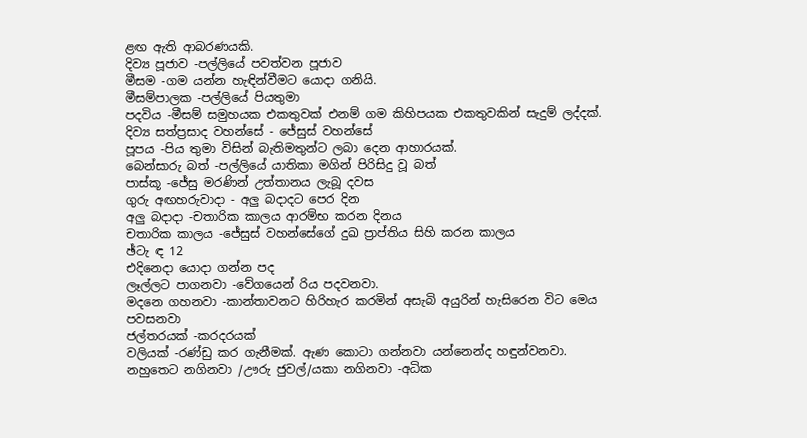ළඟ ඇති ආබරණයකි.
දිව්‍ය පූජාව -පල්ලියේ පවත්වන පූජාව
මීසම -ගම යන්න හැඳින්වීමට යොදා ගනියි.
මීසම්පාලක -පල්ලියේ පියතුමා
පදවිය -මීසම් සමුහයක එකතුවක් එනම් ගම කිහිපයක එකතුවකින් සැදුම් ලද්දක්.
දිව්‍ය සත්ප්‍රසාද වහන්සේ - ජේසුස් වහන්සේ
පූපය -පිය තුමා විසින් බැතිමතුන්ට ලබා දෙන ආහාරයක්.
බෙන්සාරු බත් -පල්ලියේ යාතිකා මගින් පිරිසිදු වූ බත්
පාස්කූ -ජේසු මරණින් උත්තානය ලැබූ දවස
ගුරු අඟහරුවාදා - අලු බදාදට පෙර දින
අලු බදාදා -චතාරික කාලය ආරම්භ කරන දිනය
චතාරික කාලය -ජේසුස් වහන්සේගේ දුඛ ප්‍රාප්තිය සිහි කරන කාලය
ඡ්ටැ ඳ 12
එදිනෙදා යොදා ගන්න පද
ලෑල්ලට පාගනවා -වේගයෙන් රිය පදවනවා.
මදනෙ ගහනවා -කාන්තාවනට හිරිහැර කරමින් අසැබි අයුරින් හැසිරෙන විට මෙය පවසනවා
ජල්තරයක් -කරදරයක්
වලියක් -රණ්ඩු කර ගැනීමක්. ඇණ කොටා ගන්නවා යන්නෙන්ද හඳුන්වනවා.
නහුතෙට නගිනවා /ඌරු ජුවල්/යකා නගිනවා -අධික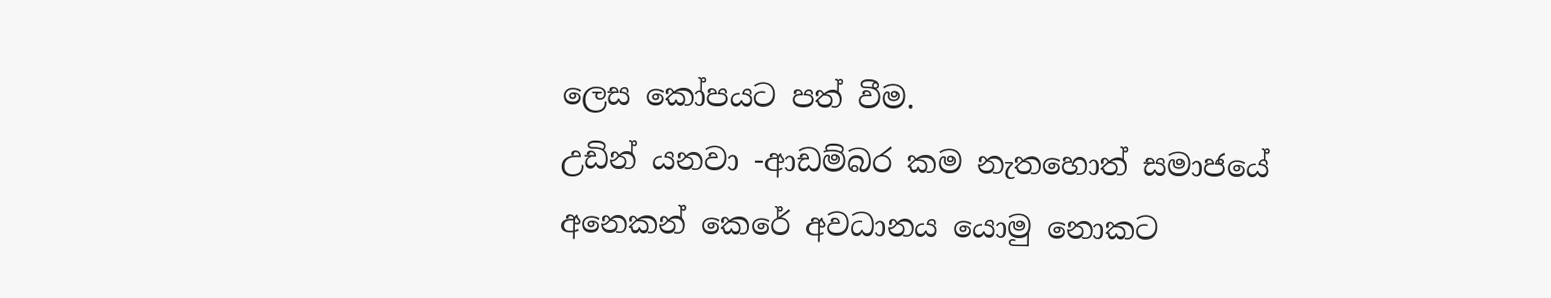ලෙස කෝපයට පත් වීම.
උඩින් යනවා -ආඩම්බර කම නැතහොත් සමාජයේ අනෙකන් කෙරේ අවධානය යොමු නොකට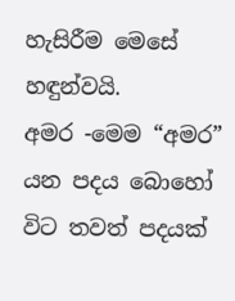හැසිරීම මෙසේ හඳුන්වයි.
අමර -මෙම “අමර” යන පදය බොහෝ විට තවත් පදයක්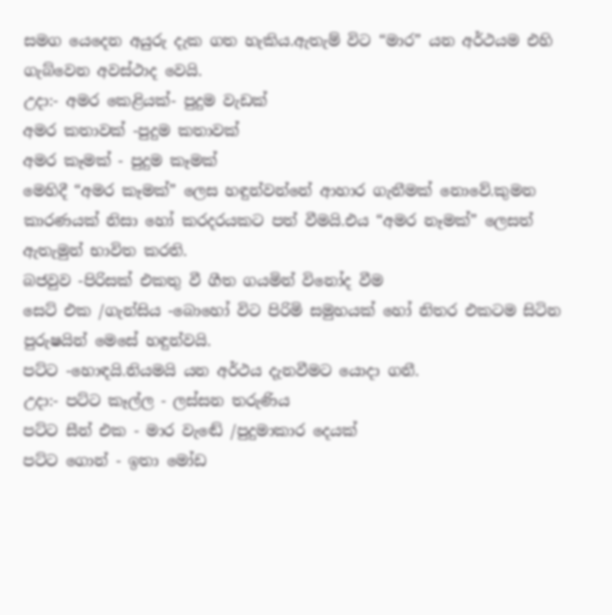සමග යෙදෙන අයුරු දැක ගත හැකිය.ඇතැම් විට “මාර” යන අර්ථයම එහි ගැබ්වෙන අවස්ථාද වෙයි.
උදා:- අමර කෙළියක්- පුදුම වැඩක්
අමර කතාවක් -පුදුම කතාවක්
අමර කෑමක් - පුදුම කෑමක්
මෙහිදී “අමර කෑමක්” ලෙස හඳුන්වන්නේ ආහාර ගැනීමක් නොවේ.කුමන කාරණයක් නිසා හෝ කරදරයකට පත් වීමයි.එය “අමර නෑමක්” ලෙසත් ඇතැමුන් භාවිත කරති.
බජවුව -පිරිසක් එකතු වී ගීත ගයමින් විනෝද වීම
සෙට් එක /ගැන්සිය -බොහෝ විට පිරිමි සමුහයක් හෝ නිතර එකටම සිටින පුරුෂයින් මෙසේ හඳුන්වයි.
පට්ට -හොඳයි.නියමයි යන අර්ථය දැනවීමට යොදා ගනී.
උදා:- පට්ට කෑල්ල - ලස්සන තරුණිය
පට්ට සීන් එක - මාර වැඬේ /පුදුමාකාර දෙයක්
පට්ට ගොන් - ඉතා මෝඩ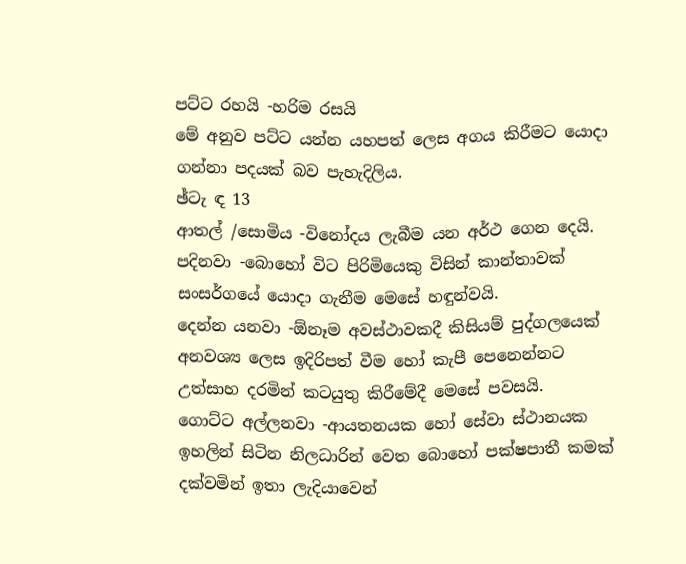පට්ට රහයි -හරිම රසයි
මේ අනුව පට්ට යන්න යහපත් ලෙස අගය කිරීමට යොදා ගන්නා පදයක් බව පැහැදිලිය.
ඡ්ටැ ඳ 13
ආතල් /සොමිය -විනෝදය ලැබීම යන අර්ථ ගෙන දෙයි.
පදිනවා -බොහෝ විට පිරිමියෙකු විසින් කාන්තාවක් සංසර්ගයේ යොදා ගැනීම මෙසේ හඳුන්වයි.
දෙන්න යනවා -ඕනෑම අවස්ථාවකදී කිසියම් පුද්ගලයෙක් අනවශ්‍ය ලෙස ඉදිරිපත් වීම හෝ කැපී පෙනෙන්නට උත්සාහ දරමින් කටයුතු කිරීමේදී මෙසේ පවසයි.
ගොට්ට අල්ලනවා -ආයතනයක හෝ සේවා ස්ථානයක ඉහලින් සිටින නිලධාරින් වෙත බොහෝ පක්ෂපාතී කමක් දක්වමින් ඉතා ලැදියාවෙන්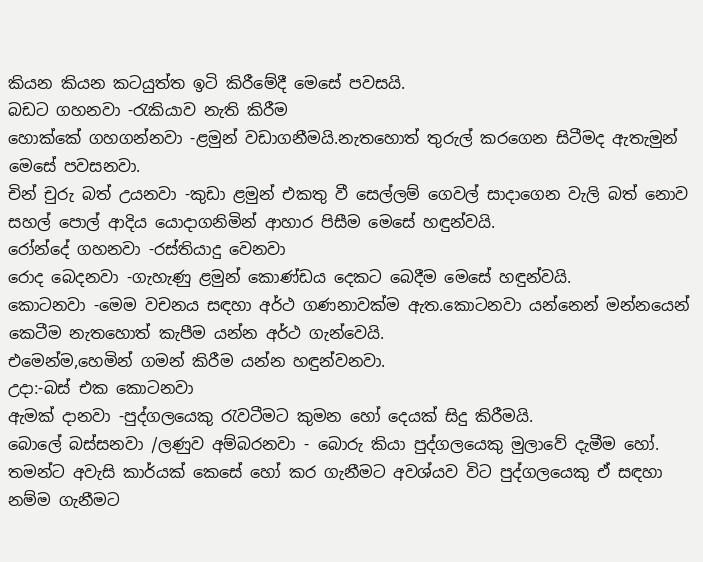කියන කියන කටයුත්ත ඉටි කිරීමේදී මෙසේ පවසයි.
බඩට ගහනවා -රැකියාව නැති කිරීම
හොක්කේ ගහගන්නවා -ළමුන් වඩාගනීමයි.නැතහොත් තුරුල් කරගෙන සිටීමද ඇතැමුන් මෙසේ පවසනවා.
චින් චුරු බත් උයනවා -කුඩා ළමුන් එකතු වී සෙල්ලම් ගෙවල් සාදාගෙන වැලි බත් නොව සහල් පොල් ආදිය යොදාගනිමින් ආහාර පිසීම මෙසේ හඳුන්වයි.
රෝන්දේ ගහනවා -රස්තියාදු වෙනවා
රොද බෙදනවා -ගැහැණු ළමුන් කොණ්ඩය දෙකට බෙදීම මෙසේ හඳුන්වයි.
කොටනවා -මෙම වචනය සඳහා අර්ථ ගණනාවක්ම ඇත.කොටනවා යන්නෙන් මන්නයෙන් කෙටීම නැතහොත් කැපීම යන්න අර්ථ ගැන්වෙයි.
එමෙන්ම,හෙමින් ගමන් කිරීම යන්න හඳුන්වනවා.
උදා:-බස් එක කොටනවා
ඇමක් දානවා -පුද්ගලයෙකු රැවටීමට කුමන හෝ දෙයක් සිදු කිරීමයි.
බොලේ බස්සනවා /ලණුව අම්බරනවා - බොරු කියා පුද්ගලයෙකු මුලාවේ දැමීම හෝ. තමන්ට අවැසි කාර්යක් කෙසේ හෝ කර ගැනීමට අවශ්යව විට පුද්ගලයෙකු ඒ සඳහා නම්ම ගැනීමට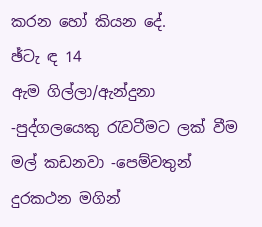කරන හෝ කියන දේ.
ඡ්ටැ ඳ 14
ඇම ගිල්ලා/ඇන්දුනා -පුද්ගලයෙකු රැවටීමට ලක් වීම
මල් කඩනවා -පෙම්වතුන් දුරකථන මගින්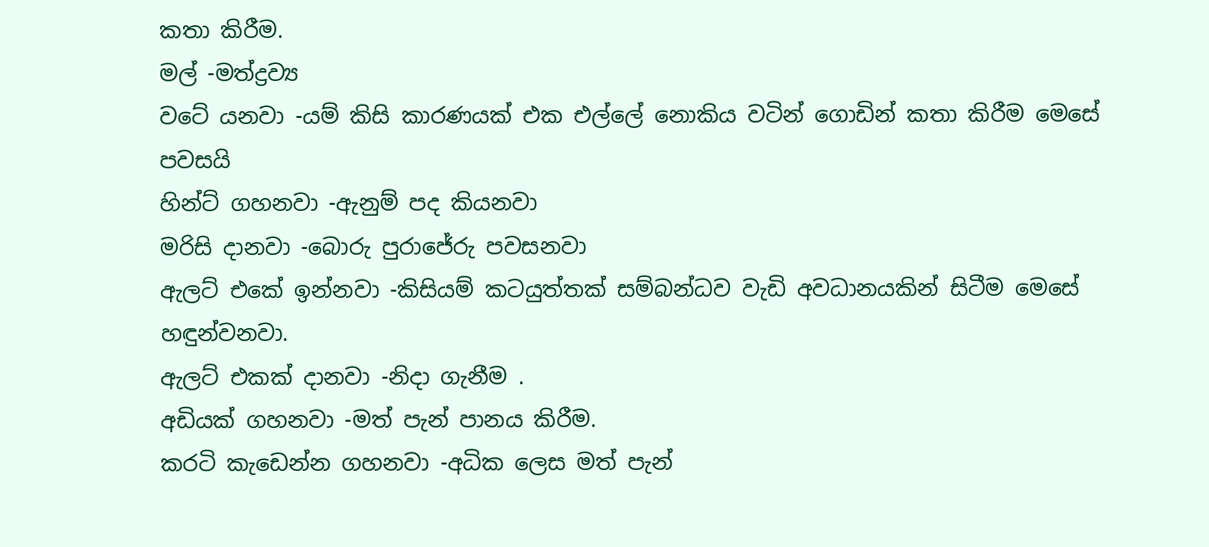කතා කිරීම.
මල් -මත්ද්‍රව්‍ය
වටේ යනවා -යම් කිසි කාරණයක් එක එල්ලේ නොකිය වටින් ගොඩින් කතා කිරීම මෙසේ පවසයි
හින්ට් ගහනවා -ඇනුම් පද කියනවා
මරිසි දානවා -බොරු පුරාජේරු පවසනවා
ඇලට් එකේ ඉන්නවා -කිසියම් කටයුත්තක් සම්බන්ධව වැඩි අවධානයකින් සිටීම මෙසේ හඳුන්වනවා.
ඇලට් එකක් දානවා -නිදා ගැනීම .
අඩියක් ගහනවා -මත් පැන් පානය කිරීම.
කරටි කැඩෙන්න ගහනවා -අධික ලෙස මත් පැන්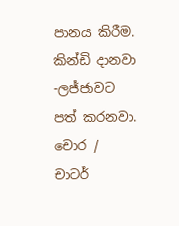පානය කිරීම.
කින්ඩි දානවා -ලජ්ජාවට පත් කරනවා.
චොර / චාටර්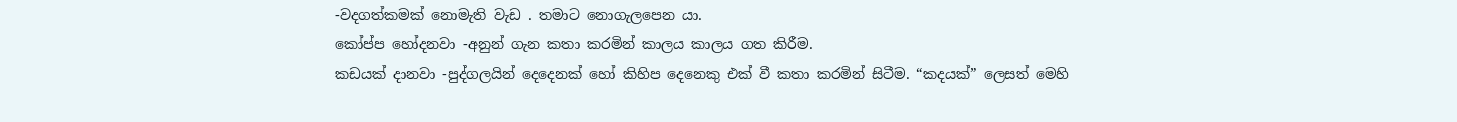-වදගත්කමක් නොමැති වැඩ . තමාට නොගැලපෙන යා.
කෝප්ප හෝදනවා -අනුන් ගැන කතා කරමින් කාලය කාලය ගත කිරීම.
කඩයක් දානවා -පුද්ගලයින් දෙදෙනක් හෝ කිහිප දෙනෙකු එක් වී කතා කරමින් සිටීම. “කදයක්” ලෙසත් මෙහි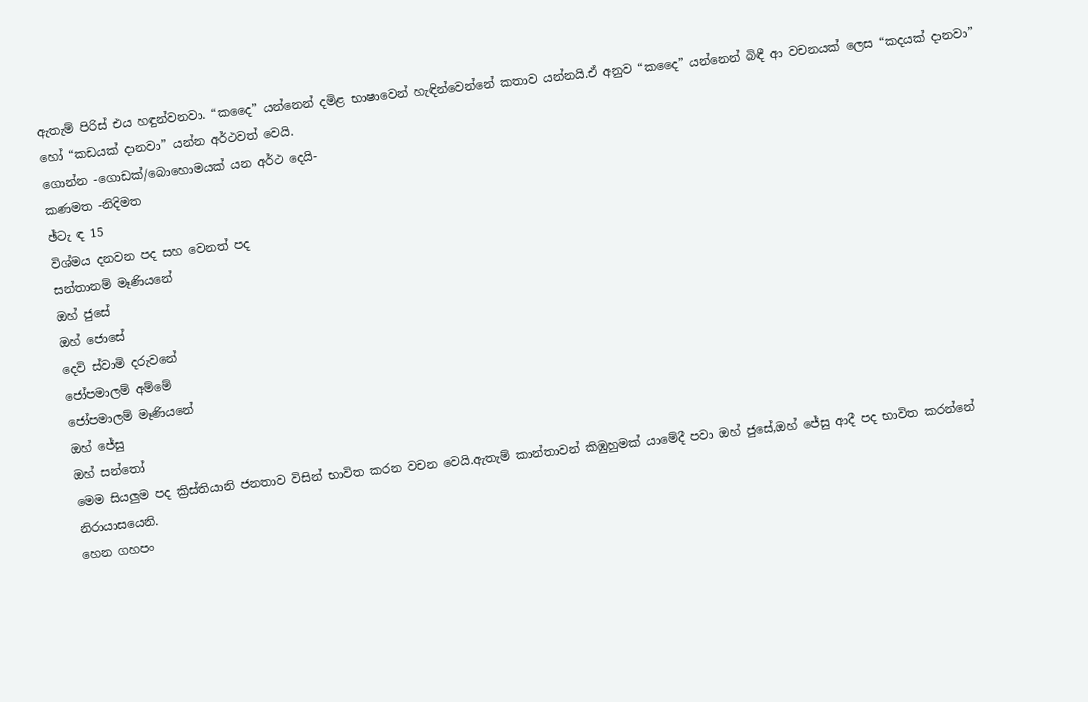ඇතැම් පිරිස් එය හඳුන්වනවා. “කදෛ” යන්නෙන් දමිළ භාෂාවෙන් හැඳින්වෙන්නේ කතාව යන්නයි.ඒ අනුව “කදෛ” යන්නෙන් බිඳී ආ වචනයක් ලෙස “කදයක් දානවා” හෝ “කඩයක් දානවා” යන්න අර්ථවත් වෙයි.
ගොන්න -ගොඩක්/බොහොමයක් යන අර්ථ දෙයි-
කණමත -නිදිමත
ඡ්ටැ ඳ 15
විශ්මය දනවන පද සහ වෙනත් පද
සන්තානම් මෑණියනේ
ඔහ් ජුසේ
ඔහ් ජොසේ
දෙවි ස්වාමි දරුවනේ
ජෝපමාලම් අම්මේ
ජෝපමාලම් මෑණියනේ
ඔහ් ජේසු
ඔහ් සන්තෝ
මෙම සියලුම පද ක්‍රිස්තියානි ජනතාව විසින් භාවිත කරන වචන වෙයි.ඇතැම් කාන්තාවන් කිඹුහුමක් යාමේදී පවා ඔහ් ජුසේ,ඔහ් ජේසු ආදී පද භාවිත කරන්නේ නිරායාසයෙනි.
හෙන ගහපං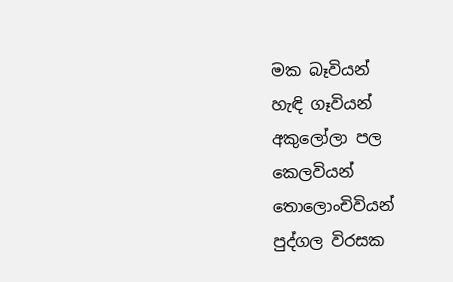මක බෑවියන්
හැඳි ගෑවියන්
අකුලෝලා පල
කෙලවියන්
තොලොංචිවියන්
පුද්ගල විරසක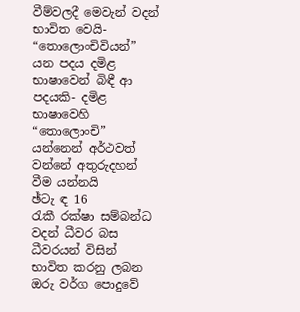වීම්වලදී මෙවැන් වදන් භාවිත වෙයි- “තොලොංචිවියන්” යන පදය දමිළ භාෂාවෙන් බිඳී ආ පදයකි- දමිළ භාෂාවෙහි “තොලොංචි” යන්නෙන් අර්ථවත් වන්නේ අතුරුදහන් වීම යන්නයි
ඡ්ටැ ඳ 16
රැකී රක්ෂා සම්බන්ධ වදන් ධීවර බස
ධීවරයන් විසින් භාවිත කරනු ලබන ඔරු වර්ග පොදුවේ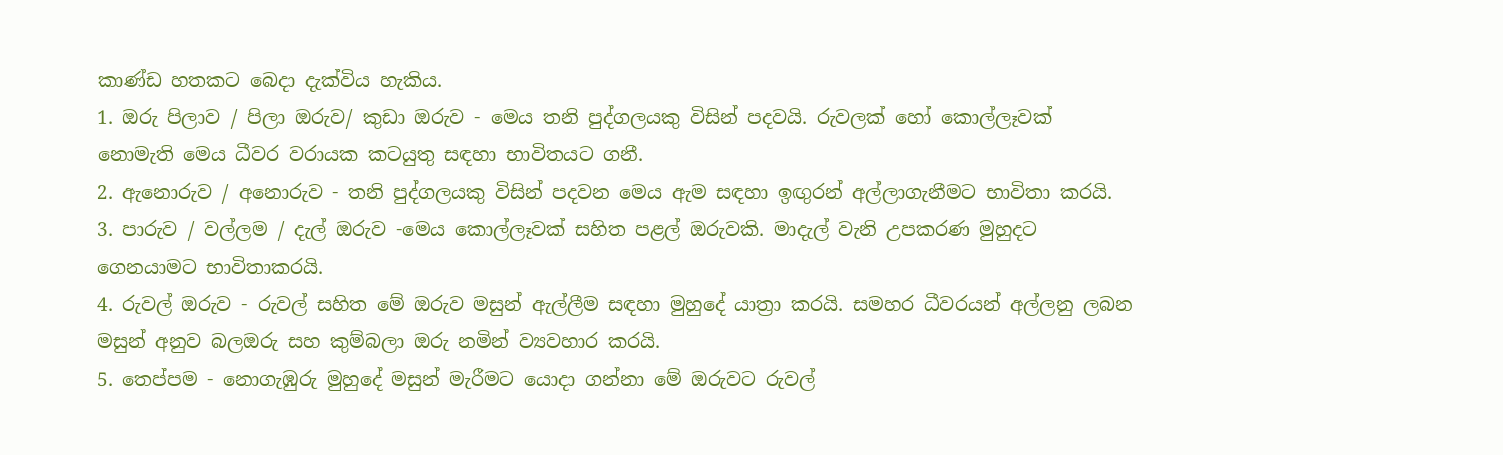කාණ්ඩ හතකට බෙදා දැක්විය හැකිය.
1. ඔරු පිලාව / පිලා ඔරුව/ කුඩා ඔරුව - මෙය තනි පුද්ගලයකු විසින් පදවයි. රුවලක් හෝ කොල්ලෑවක් නොමැති මෙය ධීවර වරායක කටයුතු සඳහා භාවිතයට ගනී.
2. ඇනොරුව / අනොරුව - තනි පුද්ගලයකු විසින් පදවන මෙය ඇම සඳහා ඉඟුරන් අල්ලාගැනීමට භාවිතා කරයි.
3. පාරුව / වල්ලම / දැල් ඔරුව -මෙය කොල්ලෑවක් සහිත පළල් ඔරුවකි. මාදැල් වැනි උපකරණ මුහුදට ගෙනයාමට භාවිතාකරයි.
4. රුවල් ඔරුව - රුවල් සහිත මේ ඔරුව මසුන් ඇල්ලීම සඳහා මුහුදේ යාත්‍රා කරයි. සමහර ධීවරයන් අල්ලනු ලබන මසුන් අනුව බලඔරු සහ කුම්බලා ඔරු නමින් ව්‍යවහාර කරයි.
5. තෙප්පම - නොගැඹුරු මුහුදේ මසුන් මැරීමට යොදා ගන්නා මේ ඔරුවට රුවල්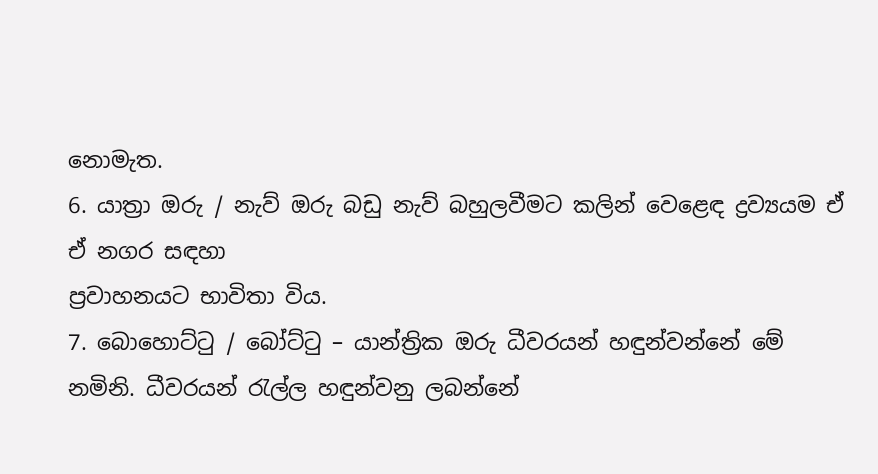නොමැත.
6. යාත්‍රා ඔරු / නැව් ඔරු බඩු නැව් බහුලවීමට කලින් වෙළෙඳ ද්‍රව්‍යයම ඒ ඒ නගර සඳහා
ප්‍රවාහනයට භාවිතා විය.
7. බොහොට්ටු / බෝට්ටු – යාන්ත්‍රික ඔරු ධීවරයන් හඳුන්වන්නේ මේ නමිනි. ධීවරයන් රැල්ල හඳුන්වනු ලබන්නේ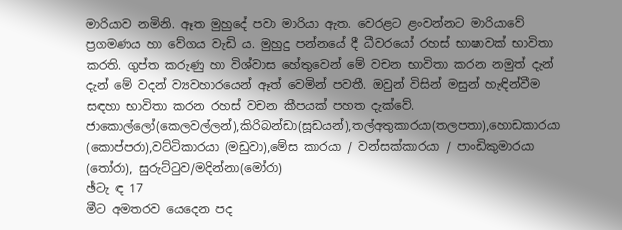මාරියාව නමිනි. ඈත මුහුදේ පවා මාරියා ඇත. වෙරළට ළංවන්නට මාරියාවේ ප්‍රගමණය හා වේගය වැඩි ය. මුහුදු පන්නයේ දී ධීවරයෝ රහස් භාෂාවක් භාවිතා කරති. ගුප්ත කරුණු හා විශ්වාස හේතුවෙන් මේ වචන භාවිතා කරන නමුත් දැන් දැන් මේ වදන් ව්‍යවහාරයෙන් ඈත් වෙමින් පවතී. ඔවුන් විසින් මසුන් හැඳින්වීම සඳහා භාවිතා කරන රහස් වචන කීපයක් පහත දැක්වේ.
ජාකොල්ලෝ(කෙලවල්ලන්),කිරිබන්ඩා(සූඩයන්),තල්අතුකාරයා(තලපතා),හොඩකාරයා (කොප්පරා),වට්ටිකාරයා (මඩුවා),මේස කාරයා / වන්සක්කාරයා / පාංඩිකුමාරයා (තෝරා), සුරුට්ටුව/මදින්නා(මෝරා)
ඡ්ටැ ඳ 17
මීට අමතරව යෙදෙන පද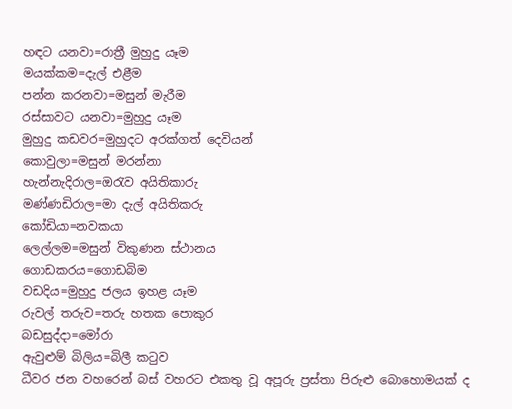හඳට යනවා=රාත්‍රී මුහුදු යෑම
මයක්කම=දැල් එළීම
පන්න කරනවා=මසුන් මැරීම
රස්සාවට යනවා=මුහුදු යෑම
මුහුදු කඩවර=මුහුදට අරක්ගත් දෙවියන්
කොවුලා=මසුන් මරන්නා
හැන්නැදිරාල=ඔරැව අයිතිකාරු
මණ්ණඩිරාල=මා දැල් අයිතිකරු
කෝඩියා=නවකයා
ලෙල්ලම=මසුන් විකුණන ස්ථානය
ගොඩකරය=ගොඩබිම
වඩදිය=මුහුදු ජලය ඉහළ යෑම
රුවල් තරුව=තරු හතක පොකුර
බඩසුද්දා=මෝරා
ඇවුළුම් බිලිය=බිලී කටුව
ධීවර ජන වහරෙන් බස් වහරට එකතු වූ අපූරු ප්‍රස්තා පිරුළු බොහොමයක් ද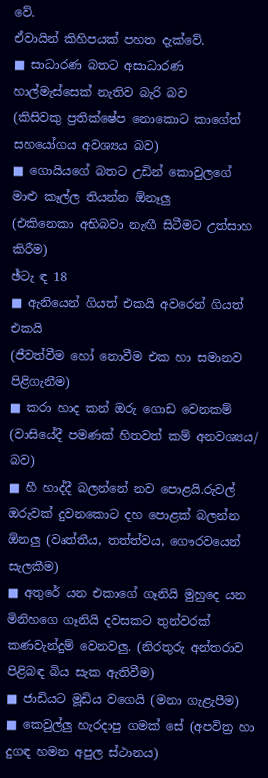වේ.
ඒවායින් කිහිපයක් පහත දැක්වේ.
■ සාධාරණ බතට අසාධාරණ හාල්මැස්සෙක් නැතිව බැරි බව
(කිසිවකු ප්‍රතික්ෂේප නොකොට කාගේත් සහයෝගය අවශ්‍යය බව)
■ ගොයියගේ බතට උඩින් කොවුලගේ මාළු කෑල්ල තියන්න ඕනෑලු
(එකිනෙකා අභිබවා නැඟී සිටීමට උත්සාහ කිරීම)
ඡ්ටැ ඳ 18
■ ඇනියෙන් ගියත් එකයි අවරෙන් ගියත් එකයි
(ජීවත්වීම හෝ නොවීම එක හා සමානව පිළිගැනීම)
■ කරා හාද කන් ඔරු ගොඩ වෙනකම් (වාසියේදී පමණක් හිතවත් කම් අනවශ්‍යය/ බව)
■ හී හාද්දී බලන්නේ නව පොළයි.රුවල් ඔරුවක් දුවනකොට දහ පොළක් බලන්න ඕනලු (වෘත්තීය, තත්ත්වය, ගෞරවයෙන් සැලකීම)
■ අතුරේ යන එකාගේ ගෑනියි මුහුදෙ යන මිනිහගෙ ගෑනියි දවසකට තුන්වරක් කණවැන්දුම් වෙනවලු. (නිරතුරු අන්තරාව පිළිබඳ බිය සැක ඇතිවීම)
■ ජාඩියට මූඩිය වගෙයි (මනා ගැළැපීම)
■ කෙවුල්ලු හැරදාපු ගමක් සේ (අපවිත්‍ර හා දුගඳ හමන අපුල ස්ථානය)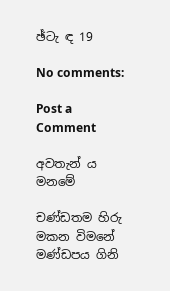ඡ්ටැ ඳ 19

No comments:

Post a Comment

අවතැන් ය මනමේ

චණ්ඩතම හිරු මකන විමනේ  මණ්ඩපය ගිනි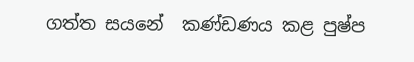ගත්ත සයනේ  කණ්ඩණය කළ පුෂ්ප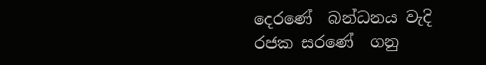දෙරණේ  බන්ධනය වැදි රජක සරණේ  ගනු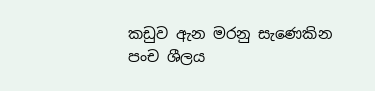කඩුව ඇන මරනු සැණෙකින  පංච ශීලය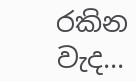රකින වැද...